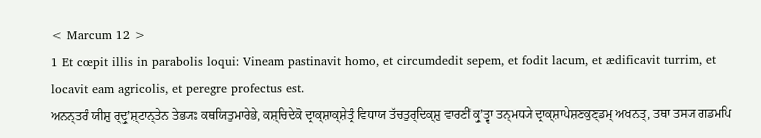< Marcum 12 >
1 Et cœpit illis in parabolis loqui: Vineam pastinavit homo, et circumdedit sepem, et fodit lacum, et ædificavit turrim, et locavit eam agricolis, et peregre profectus est.
ਅਨਨ੍ਤਰੰ ਯੀਸ਼ੁ ਰ੍ਦ੍ਰੁʼਸ਼੍ਟਾਨ੍ਤੇਨ ਤੇਭ੍ਯਃ ਕਥਯਿਤੁਮਾਰੇਭੇ, ਕਸ਼੍ਚਿਦੇਕੋ ਦ੍ਰਾਕ੍ਸ਼ਾਕ੍ਸ਼ੇਤ੍ਰੰ ਵਿਧਾਯ ਤੱਚਤੁਰ੍ਦਿਕ੍ਸ਼ੁ ਵਾਰਣੀਂ ਕ੍ਰੁʼਤ੍ਵਾ ਤਨ੍ਮਧ੍ਯੇ ਦ੍ਰਾਕ੍ਸ਼ਾਪੇਸ਼ਣਕੁਣ੍ਡਮ੍ ਅਖਨਤ੍, ਤਥਾ ਤਸ੍ਯ ਗਡਮਪਿ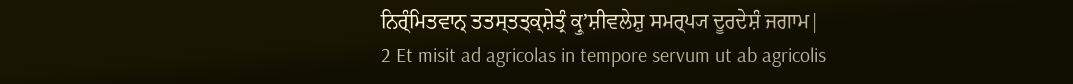ਨਿਰ੍ੰਮਿਤਵਾਨ੍ ਤਤਸ੍ਤਤ੍ਕ੍ਸ਼ੇਤ੍ਰੰ ਕ੍ਰੁʼਸ਼ੀਵਲੇਸ਼ੁ ਸਮਰ੍ਪ੍ਯ ਦੂਰਦੇਸ਼ੰ ਜਗਾਮ|
2 Et misit ad agricolas in tempore servum ut ab agricolis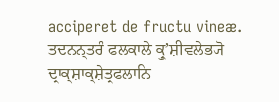acciperet de fructu vineæ.
ਤਦਨਨ੍ਤਰੰ ਫਲਕਾਲੇ ਕ੍ਰੁʼਸ਼ੀਵਲੇਭ੍ਯੋ ਦ੍ਰਾਕ੍ਸ਼ਾਕ੍ਸ਼ੇਤ੍ਰਫਲਾਨਿ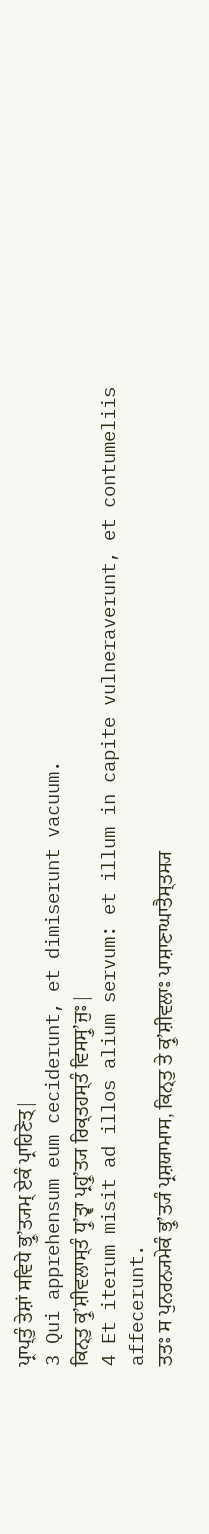ਪ੍ਰਾਪ੍ਤੁੰ ਤੇਸ਼ਾਂ ਸਵਿਧੇ ਭ੍ਰੁʼਤ੍ਯਮ੍ ਏਕੰ ਪ੍ਰਾਹਿਣੋਤ੍|
3 Qui apprehensum eum ceciderunt, et dimiserunt vacuum.
ਕਿਨ੍ਤੁ ਕ੍ਰੁʼਸ਼ੀਵਲਾਸ੍ਤੰ ਧ੍ਰੁʼਤ੍ਵਾ ਪ੍ਰਹ੍ਰੁʼਤ੍ਯ ਰਿਕ੍ਤਹਸ੍ਤੰ ਵਿਸਸ੍ਰੁʼਜੁਃ|
4 Et iterum misit ad illos alium servum: et illum in capite vulneraverunt, et contumeliis affecerunt.
ਤਤਃ ਸ ਪੁਨਰਨ੍ਯਮੇਕੰ ਭ੍ਰੁʼਤ੍ਯੰ ਪ੍ਰਸ਼ਯਾਮਾਸ, ਕਿਨ੍ਤੁ ਤੇ ਕ੍ਰੁʼਸ਼ੀਵਲਾਃ ਪਾਸ਼ਾਣਾਘਾਤੈਸ੍ਤਸ੍ਯ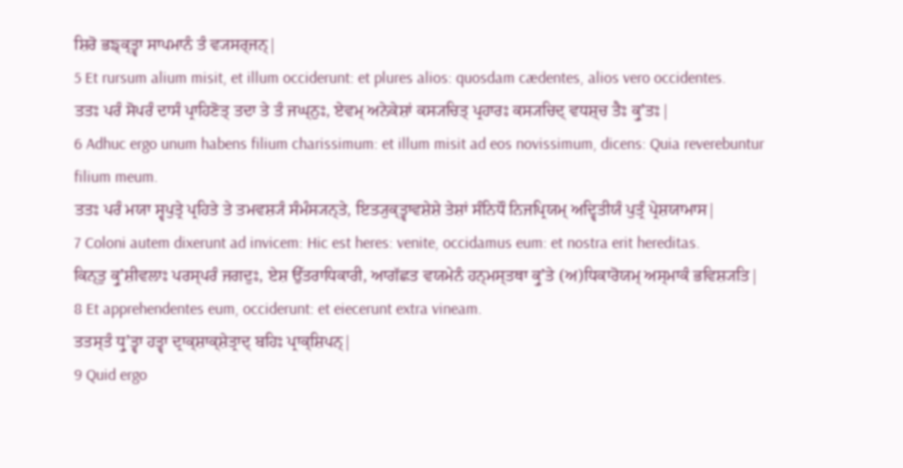ਸ਼ਿਰੋ ਭਙ੍ਕ੍ਤ੍ਵਾ ਸਾਪਮਾਨੰ ਤੰ ਵ੍ਯਸਰ੍ਜਨ੍|
5 Et rursum alium misit, et illum occiderunt: et plures alios: quosdam cædentes, alios vero occidentes.
ਤਤਃ ਪਰੰ ਸੋਪਰੰ ਦਾਸੰ ਪ੍ਰਾਹਿਣੋਤ੍ ਤਦਾ ਤੇ ਤੰ ਜਘ੍ਨੁਃ, ਏਵਮ੍ ਅਨੇਕੇਸ਼ਾਂ ਕਸ੍ਯਚਿਤ੍ ਪ੍ਰਹਾਰਃ ਕਸ੍ਯਚਿਦ੍ ਵਧਸ਼੍ਚ ਤੈਃ ਕ੍ਰੁʼਤਃ|
6 Adhuc ergo unum habens filium charissimum: et illum misit ad eos novissimum, dicens: Quia reverebuntur filium meum.
ਤਤਃ ਪਰੰ ਮਯਾ ਸ੍ਵਪੁਤ੍ਰੇ ਪ੍ਰਹਿਤੇ ਤੇ ਤਮਵਸ਼੍ਯੰ ਸੰਮੰਸ੍ਯਨ੍ਤੇ, ਇਤ੍ਯੁਕ੍ਤ੍ਵਾਵਸ਼ੇਸ਼ੇ ਤੇਸ਼ਾਂ ਸੰਨਿਧੌ ਨਿਜਪ੍ਰਿਯਮ੍ ਅਦ੍ਵਿਤੀਯੰ ਪੁਤ੍ਰੰ ਪ੍ਰੇਸ਼ਯਾਮਾਸ|
7 Coloni autem dixerunt ad invicem: Hic est heres: venite, occidamus eum: et nostra erit hereditas.
ਕਿਨ੍ਤੁ ਕ੍ਰੁʼਸ਼ੀਵਲਾਃ ਪਰਸ੍ਪਰੰ ਜਗਦੁਃ, ਏਸ਼ ਉੱਤਰਾਧਿਕਾਰੀ, ਆਗੱਛਤ ਵਯਮੇਨੰ ਹਨ੍ਮਸ੍ਤਥਾ ਕ੍ਰੁʼਤੇ (ਅ)ਧਿਕਾਰੋਯਮ੍ ਅਸ੍ਮਾਕੰ ਭਵਿਸ਼੍ਯਤਿ|
8 Et apprehendentes eum, occiderunt: et eiecerunt extra vineam.
ਤਤਸ੍ਤੰ ਧ੍ਰੁʼਤ੍ਵਾ ਹਤ੍ਵਾ ਦ੍ਰਾਕ੍ਸ਼ਾਕ੍ਸ਼ੇਤ੍ਰਾਦ੍ ਬਹਿਃ ਪ੍ਰਾਕ੍ਸ਼ਿਪਨ੍|
9 Quid ergo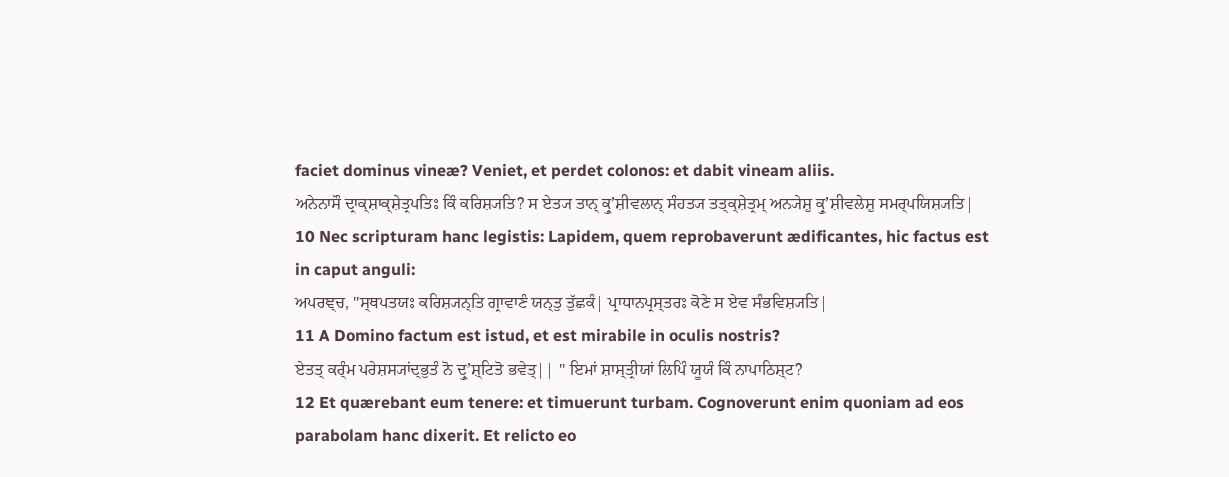faciet dominus vineæ? Veniet, et perdet colonos: et dabit vineam aliis.
ਅਨੇਨਾਸੌ ਦ੍ਰਾਕ੍ਸ਼ਾਕ੍ਸ਼ੇਤ੍ਰਪਤਿਃ ਕਿੰ ਕਰਿਸ਼੍ਯਤਿ? ਸ ਏਤ੍ਯ ਤਾਨ੍ ਕ੍ਰੁʼਸ਼ੀਵਲਾਨ੍ ਸੰਹਤ੍ਯ ਤਤ੍ਕ੍ਸ਼ੇਤ੍ਰਮ੍ ਅਨ੍ਯੇਸ਼ੁ ਕ੍ਰੁʼਸ਼ੀਵਲੇਸ਼ੁ ਸਮਰ੍ਪਯਿਸ਼੍ਯਤਿ|
10 Nec scripturam hanc legistis: Lapidem, quem reprobaverunt ædificantes, hic factus est in caput anguli:
ਅਪਰਞ੍ਚ, "ਸ੍ਥਪਤਯਃ ਕਰਿਸ਼੍ਯਨ੍ਤਿ ਗ੍ਰਾਵਾਣੰ ਯਨ੍ਤੁ ਤੁੱਛਕੰ| ਪ੍ਰਾਧਾਨਪ੍ਰਸ੍ਤਰਃ ਕੋਣੇ ਸ ਏਵ ਸੰਭਵਿਸ਼੍ਯਤਿ|
11 A Domino factum est istud, et est mirabile in oculis nostris?
ਏਤਤ੍ ਕਰ੍ੰਮ ਪਰੇਸ਼ਸ੍ਯਾਂਦ੍ਭੁਤੰ ਨੋ ਦ੍ਰੁʼਸ਼੍ਟਿਤੋ ਭਵੇਤ੍|| " ਇਮਾਂ ਸ਼ਾਸ੍ਤ੍ਰੀਯਾਂ ਲਿਪਿੰ ਯੂਯੰ ਕਿੰ ਨਾਪਾਠਿਸ਼੍ਟ?
12 Et quærebant eum tenere: et timuerunt turbam. Cognoverunt enim quoniam ad eos parabolam hanc dixerit. Et relicto eo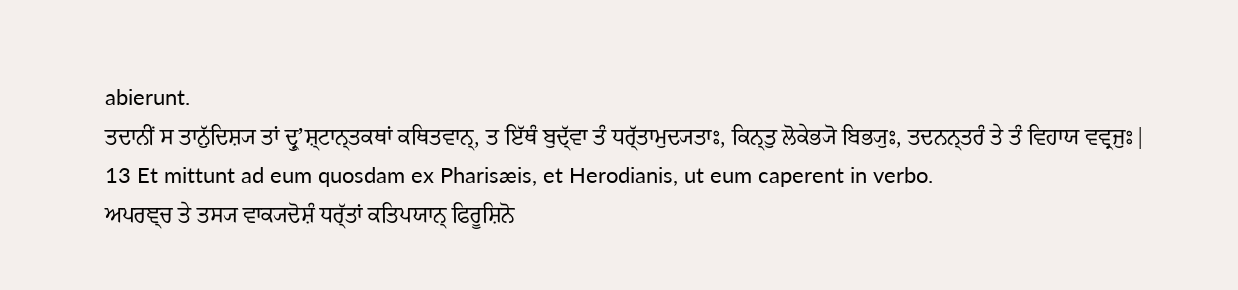abierunt.
ਤਦਾਨੀਂ ਸ ਤਾਨੁੱਦਿਸ਼੍ਯ ਤਾਂ ਦ੍ਰੁʼਸ਼੍ਟਾਨ੍ਤਕਥਾਂ ਕਥਿਤਵਾਨ੍, ਤ ਇੱਥੰ ਬੁਦ੍ੱਵਾ ਤੰ ਧਰ੍ੱਤਾਮੁਦ੍ਯਤਾਃ, ਕਿਨ੍ਤੁ ਲੋਕੇਭ੍ਯੋ ਬਿਭ੍ਯੁਃ, ਤਦਨਨ੍ਤਰੰ ਤੇ ਤੰ ਵਿਹਾਯ ਵਵ੍ਰਜੁਃ|
13 Et mittunt ad eum quosdam ex Pharisæis, et Herodianis, ut eum caperent in verbo.
ਅਪਰਞ੍ਚ ਤੇ ਤਸ੍ਯ ਵਾਕ੍ਯਦੋਸ਼ੰ ਧਰ੍ੱਤਾਂ ਕਤਿਪਯਾਨ੍ ਫਿਰੂਸ਼ਿਨੋ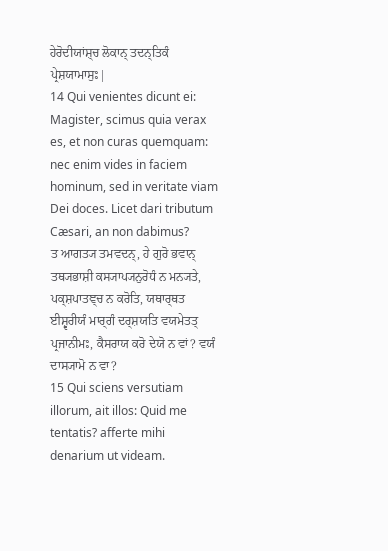ਹੇਰੋਦੀਯਾਂਸ਼੍ਚ ਲੋਕਾਨ੍ ਤਦਨ੍ਤਿਕੰ ਪ੍ਰੇਸ਼ਯਾਮਾਸੁਃ|
14 Qui venientes dicunt ei: Magister, scimus quia verax es, et non curas quemquam: nec enim vides in faciem hominum, sed in veritate viam Dei doces. Licet dari tributum Cæsari, an non dabimus?
ਤ ਆਗਤ੍ਯ ਤਮਵਦਨ੍, ਹੇ ਗੁਰੋ ਭਵਾਨ੍ ਤਥ੍ਯਭਾਸ਼ੀ ਕਸ੍ਯਾਪ੍ਯਨੁਰੋਧੰ ਨ ਮਨ੍ਯਤੇ, ਪਕ੍ਸ਼ਪਾਤਞ੍ਚ ਨ ਕਰੋਤਿ, ਯਥਾਰ੍ਥਤ ਈਸ਼੍ਵਰੀਯੰ ਮਾਰ੍ਗੰ ਦਰ੍ਸ਼ਯਤਿ ਵਯਮੇਤਤ੍ ਪ੍ਰਜਾਨੀਮਃ, ਕੈਸਰਾਯ ਕਰੋ ਦੇਯੋ ਨ ਵਾਂ? ਵਯੰ ਦਾਸ੍ਯਾਮੋ ਨ ਵਾ?
15 Qui sciens versutiam illorum, ait illos: Quid me tentatis? afferte mihi denarium ut videam.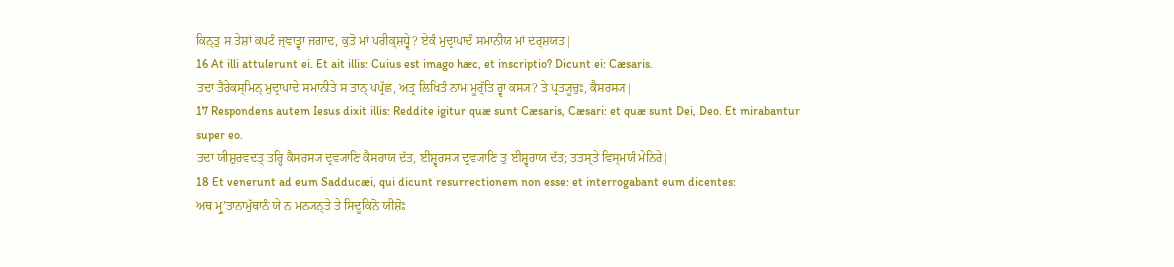ਕਿਨ੍ਤੁ ਸ ਤੇਸ਼ਾਂ ਕਪਟੰ ਜ੍ਞਾਤ੍ਵਾ ਜਗਾਦ, ਕੁਤੋ ਮਾਂ ਪਰੀਕ੍ਸ਼ਧ੍ਵੇ? ਏਕੰ ਮੁਦ੍ਰਾਪਾਦੰ ਸਮਾਨੀਯ ਮਾਂ ਦਰ੍ਸ਼ਯਤ|
16 At illi attulerunt ei. Et ait illis: Cuius est imago hæc, et inscriptio? Dicunt ei: Cæsaris.
ਤਦਾ ਤੈਰੇਕਸ੍ਮਿਨ੍ ਮੁਦ੍ਰਾਪਾਦੇ ਸਮਾਨੀਤੇ ਸ ਤਾਨ੍ ਪਪ੍ਰੱਛ, ਅਤ੍ਰ ਲਿਖਿਤੰ ਨਾਮ ਮੂਰ੍ੱਤਿ ਰ੍ਵਾ ਕਸ੍ਯ? ਤੇ ਪ੍ਰਤ੍ਯੂਚੁਃ, ਕੈਸਰਸ੍ਯ|
17 Respondens autem Iesus dixit illis: Reddite igitur quæ sunt Cæsaris, Cæsari: et quæ sunt Dei, Deo. Et mirabantur super eo.
ਤਦਾ ਯੀਸ਼ੁਰਵਦਤ੍ ਤਰ੍ਹਿ ਕੈਸਰਸ੍ਯ ਦ੍ਰਵ੍ਯਾਣਿ ਕੈਸਰਾਯ ਦੱਤ, ਈਸ਼੍ਵਰਸ੍ਯ ਦ੍ਰਵ੍ਯਾਣਿ ਤੁ ਈਸ਼੍ਵਰਾਯ ਦੱਤ; ਤਤਸ੍ਤੇ ਵਿਸ੍ਮਯੰ ਮੇਨਿਰੇ|
18 Et venerunt ad eum Sadducæi, qui dicunt resurrectionem non esse: et interrogabant eum dicentes:
ਅਥ ਮ੍ਰੁʼਤਾਨਾਮੁੱਥਾਨੰ ਯੇ ਨ ਮਨ੍ਯਨ੍ਤੇ ਤੇ ਸਿਦੂਕਿਨੋ ਯੀਸ਼ੋਃ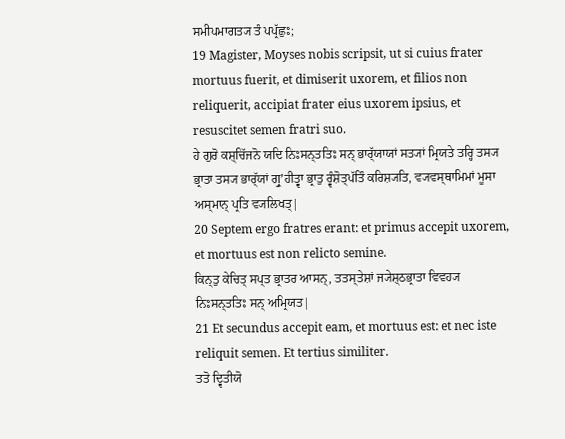ਸਮੀਪਮਾਗਤ੍ਯ ਤੰ ਪਪ੍ਰੱਛੁਃ;
19 Magister, Moyses nobis scripsit, ut si cuius frater mortuus fuerit, et dimiserit uxorem, et filios non reliquerit, accipiat frater eius uxorem ipsius, et resuscitet semen fratri suo.
ਹੇ ਗੁਰੋ ਕਸ਼੍ਚਿੱਜਨੋ ਯਦਿ ਨਿਃਸਨ੍ਤਤਿਃ ਸਨ੍ ਭਾਰ੍ੱਯਾਯਾਂ ਸਤ੍ਯਾਂ ਮ੍ਰਿਯਤੇ ਤਰ੍ਹਿ ਤਸ੍ਯ ਭ੍ਰਾਤਾ ਤਸ੍ਯ ਭਾਰ੍ੱਯਾਂ ਗ੍ਰੁʼਹੀਤ੍ਵਾ ਭ੍ਰਾਤੁ ਰ੍ਵੰਸ਼ੋਤ੍ਪੱਤਿੰ ਕਰਿਸ਼੍ਯਤਿ, ਵ੍ਯਵਸ੍ਥਾਮਿਮਾਂ ਮੂਸਾ ਅਸ੍ਮਾਨ੍ ਪ੍ਰਤਿ ਵ੍ਯਲਿਖਤ੍|
20 Septem ergo fratres erant: et primus accepit uxorem, et mortuus est non relicto semine.
ਕਿਨ੍ਤੁ ਕੇਚਿਤ੍ ਸਪ੍ਤ ਭ੍ਰਾਤਰ ਆਸਨ੍, ਤਤਸ੍ਤੇਸ਼ਾਂ ਜ੍ਯੇਸ਼੍ਠਭ੍ਰਾਤਾ ਵਿਵਹ੍ਯ ਨਿਃਸਨ੍ਤਤਿਃ ਸਨ੍ ਅਮ੍ਰਿਯਤ|
21 Et secundus accepit eam, et mortuus est: et nec iste reliquit semen. Et tertius similiter.
ਤਤੋ ਦ੍ਵਿਤੀਯੋ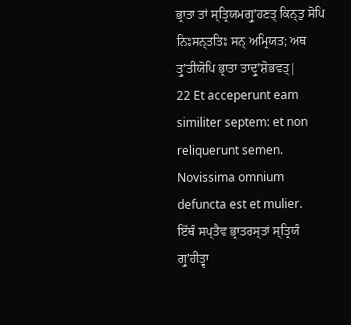ਭ੍ਰਾਤਾ ਤਾਂ ਸ੍ਤ੍ਰਿਯਮਗ੍ਰੁʼਹਣਤ੍ ਕਿਨ੍ਤੁ ਸੋਪਿ ਨਿਃਸਨ੍ਤਤਿਃ ਸਨ੍ ਅਮ੍ਰਿਯਤ; ਅਥ ਤ੍ਰੁʼਤੀਯੋਪਿ ਭ੍ਰਾਤਾ ਤਾਦ੍ਰੁʼਸ਼ੋਭਵਤ੍|
22 Et acceperunt eam similiter septem: et non reliquerunt semen. Novissima omnium defuncta est et mulier.
ਇੱਥੰ ਸਪ੍ਤੈਵ ਭ੍ਰਾਤਰਸ੍ਤਾਂ ਸ੍ਤ੍ਰਿਯੰ ਗ੍ਰੁʼਹੀਤ੍ਵਾ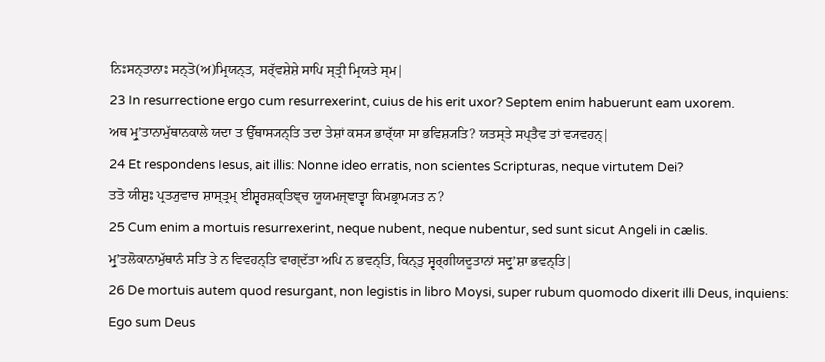ਨਿਃਸਨ੍ਤਾਨਾਃ ਸਨ੍ਤੋ(ਅ)ਮ੍ਰਿਯਨ੍ਤ, ਸਰ੍ੱਵਸ਼ੇਸ਼ੇ ਸਾਪਿ ਸ੍ਤ੍ਰੀ ਮ੍ਰਿਯਤੇ ਸ੍ਮ|
23 In resurrectione ergo cum resurrexerint, cuius de his erit uxor? Septem enim habuerunt eam uxorem.
ਅਥ ਮ੍ਰੁʼਤਾਨਾਮੁੱਥਾਨਕਾਲੇ ਯਦਾ ਤ ਉੱਥਾਸ੍ਯਨ੍ਤਿ ਤਦਾ ਤੇਸ਼ਾਂ ਕਸ੍ਯ ਭਾਰ੍ੱਯਾ ਸਾ ਭਵਿਸ਼੍ਯਤਿ? ਯਤਸ੍ਤੇ ਸਪ੍ਤੈਵ ਤਾਂ ਵ੍ਯਵਹਨ੍|
24 Et respondens Iesus, ait illis: Nonne ideo erratis, non scientes Scripturas, neque virtutem Dei?
ਤਤੋ ਯੀਸ਼ੁਃ ਪ੍ਰਤ੍ਯੁਵਾਚ ਸ਼ਾਸ੍ਤ੍ਰਮ੍ ਈਸ਼੍ਵਰਸ਼ਕ੍ਤਿਞ੍ਚ ਯੂਯਮਜ੍ਞਾਤ੍ਵਾ ਕਿਮਭ੍ਰਾਮ੍ਯਤ ਨ?
25 Cum enim a mortuis resurrexerint, neque nubent, neque nubentur, sed sunt sicut Angeli in cælis.
ਮ੍ਰੁʼਤਲੋਕਾਨਾਮੁੱਥਾਨੰ ਸਤਿ ਤੇ ਨ ਵਿਵਹਨ੍ਤਿ ਵਾਗ੍ਦੱਤਾ ਅਪਿ ਨ ਭਵਨ੍ਤਿ, ਕਿਨ੍ਤੁ ਸ੍ਵਰ੍ਗੀਯਦੂਤਾਨਾਂ ਸਦ੍ਰੁʼਸ਼ਾ ਭਵਨ੍ਤਿ|
26 De mortuis autem quod resurgant, non legistis in libro Moysi, super rubum quomodo dixerit illi Deus, inquiens: Ego sum Deus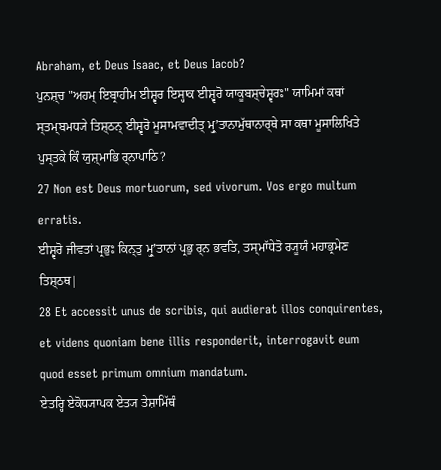Abraham, et Deus Isaac, et Deus Iacob?
ਪੁਨਸ਼੍ਚ "ਅਹਮ੍ ਇਬ੍ਰਾਹੀਮ ਈਸ਼੍ਵਰ ਇਸ੍ਹਾਕ ਈਸ਼੍ਵਰੋ ਯਾਕੂਬਸ਼੍ਚੇਸ਼੍ਵਰਃ" ਯਾਮਿਮਾਂ ਕਥਾਂ ਸ੍ਤਮ੍ਬਮਧ੍ਯੇ ਤਿਸ਼੍ਠਨ੍ ਈਸ਼੍ਵਰੋ ਮੂਸਾਮਵਾਦੀਤ੍ ਮ੍ਰੁʼਤਾਨਾਮੁੱਥਾਨਾਰ੍ਥੇ ਸਾ ਕਥਾ ਮੂਸਾਲਿਖਿਤੇ ਪੁਸ੍ਤਕੇ ਕਿੰ ਯੁਸ਼੍ਮਾਭਿ ਰ੍ਨਾਪਾਠਿ?
27 Non est Deus mortuorum, sed vivorum. Vos ergo multum erratis.
ਈਸ਼੍ਵਰੋ ਜੀਵਤਾਂ ਪ੍ਰਭੁਃ ਕਿਨ੍ਤੁ ਮ੍ਰੁʼਤਾਨਾਂ ਪ੍ਰਭੁ ਰ੍ਨ ਭਵਤਿ, ਤਸ੍ਮਾੱਧੇਤੋ ਰ੍ਯੂਯੰ ਮਹਾਭ੍ਰਮੇਣ ਤਿਸ਼੍ਠਥ|
28 Et accessit unus de scribis, qui audierat illos conquirentes, et videns quoniam bene illis responderit, interrogavit eum quod esset primum omnium mandatum.
ਏਤਰ੍ਹਿ ਏਕੋਧ੍ਯਾਪਕ ਏਤ੍ਯ ਤੇਸ਼ਾਮਿੱਥੰ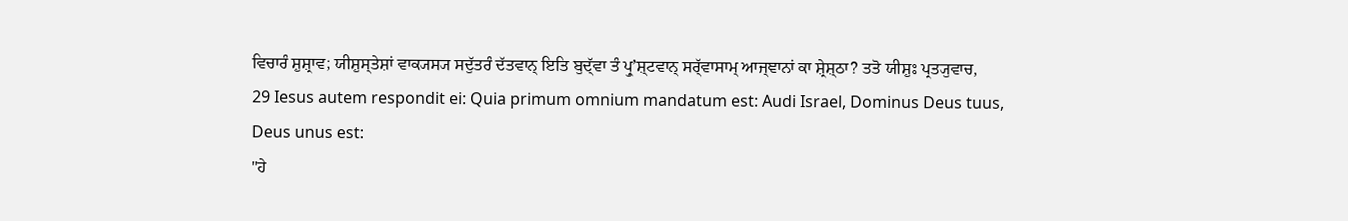ਵਿਚਾਰੰ ਸ਼ੁਸ਼੍ਰਾਵ; ਯੀਸ਼ੁਸ੍ਤੇਸ਼ਾਂ ਵਾਕ੍ਯਸ੍ਯ ਸਦੁੱਤਰੰ ਦੱਤਵਾਨ੍ ਇਤਿ ਬੁਦ੍ੱਵਾ ਤੰ ਪ੍ਰੁʼਸ਼੍ਟਵਾਨ੍ ਸਰ੍ੱਵਾਸਾਮ੍ ਆਜ੍ਞਾਨਾਂ ਕਾ ਸ਼੍ਰੇਸ਼੍ਠਾ? ਤਤੋ ਯੀਸ਼ੁਃ ਪ੍ਰਤ੍ਯੁਵਾਚ,
29 Iesus autem respondit ei: Quia primum omnium mandatum est: Audi Israel, Dominus Deus tuus, Deus unus est:
"ਹੇ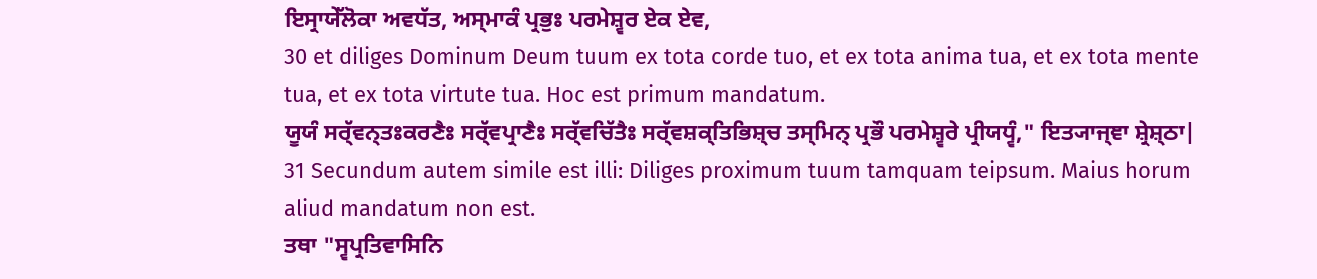ਇਸ੍ਰਾਯੇੱਲੋਕਾ ਅਵਧੱਤ, ਅਸ੍ਮਾਕੰ ਪ੍ਰਭੁਃ ਪਰਮੇਸ਼੍ਵਰ ਏਕ ਏਵ,
30 et diliges Dominum Deum tuum ex tota corde tuo, et ex tota anima tua, et ex tota mente tua, et ex tota virtute tua. Hoc est primum mandatum.
ਯੂਯੰ ਸਰ੍ੱਵਨ੍ਤਃਕਰਣੈਃ ਸਰ੍ੱਵਪ੍ਰਾਣੈਃ ਸਰ੍ੱਵਚਿੱਤੈਃ ਸਰ੍ੱਵਸ਼ਕ੍ਤਿਭਿਸ਼੍ਚ ਤਸ੍ਮਿਨ੍ ਪ੍ਰਭੌ ਪਰਮੇਸ਼੍ਵਰੇ ਪ੍ਰੀਯਧ੍ਵੰ," ਇਤ੍ਯਾਜ੍ਞਾ ਸ਼੍ਰੇਸ਼੍ਠਾ|
31 Secundum autem simile est illi: Diliges proximum tuum tamquam teipsum. Maius horum aliud mandatum non est.
ਤਥਾ "ਸ੍ਵਪ੍ਰਤਿਵਾਸਿਨਿ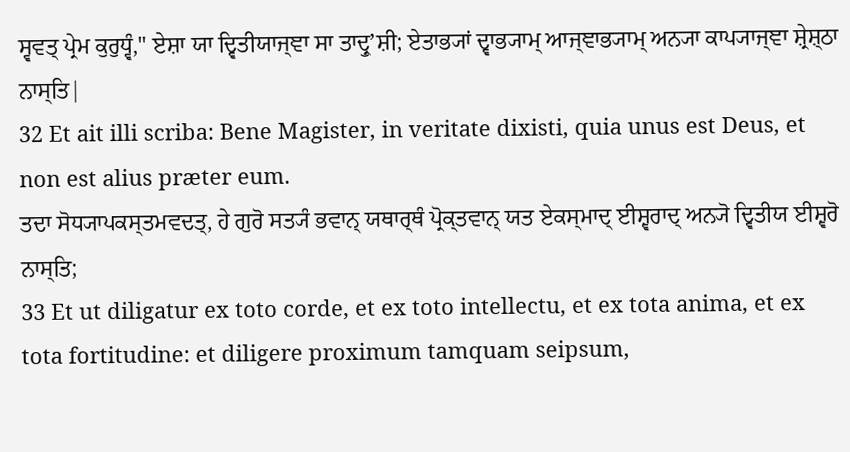ਸ੍ਵਵਤ੍ ਪ੍ਰੇਮ ਕੁਰੁਧ੍ਵੰ," ਏਸ਼ਾ ਯਾ ਦ੍ਵਿਤੀਯਾਜ੍ਞਾ ਸਾ ਤਾਦ੍ਰੁʼਸ਼ੀ; ਏਤਾਭ੍ਯਾਂ ਦ੍ਵਾਭ੍ਯਾਮ੍ ਆਜ੍ਞਾਭ੍ਯਾਮ੍ ਅਨ੍ਯਾ ਕਾਪ੍ਯਾਜ੍ਞਾ ਸ਼੍ਰੇਸ਼੍ਠਾ ਨਾਸ੍ਤਿ|
32 Et ait illi scriba: Bene Magister, in veritate dixisti, quia unus est Deus, et non est alius præter eum.
ਤਦਾ ਸੋਧ੍ਯਾਪਕਸ੍ਤਮਵਦਤ੍, ਹੇ ਗੁਰੋ ਸਤ੍ਯੰ ਭਵਾਨ੍ ਯਥਾਰ੍ਥੰ ਪ੍ਰੋਕ੍ਤਵਾਨ੍ ਯਤ ਏਕਸ੍ਮਾਦ੍ ਈਸ਼੍ਵਰਾਦ੍ ਅਨ੍ਯੋ ਦ੍ਵਿਤੀਯ ਈਸ਼੍ਵਰੋ ਨਾਸ੍ਤਿ;
33 Et ut diligatur ex toto corde, et ex toto intellectu, et ex tota anima, et ex tota fortitudine: et diligere proximum tamquam seipsum,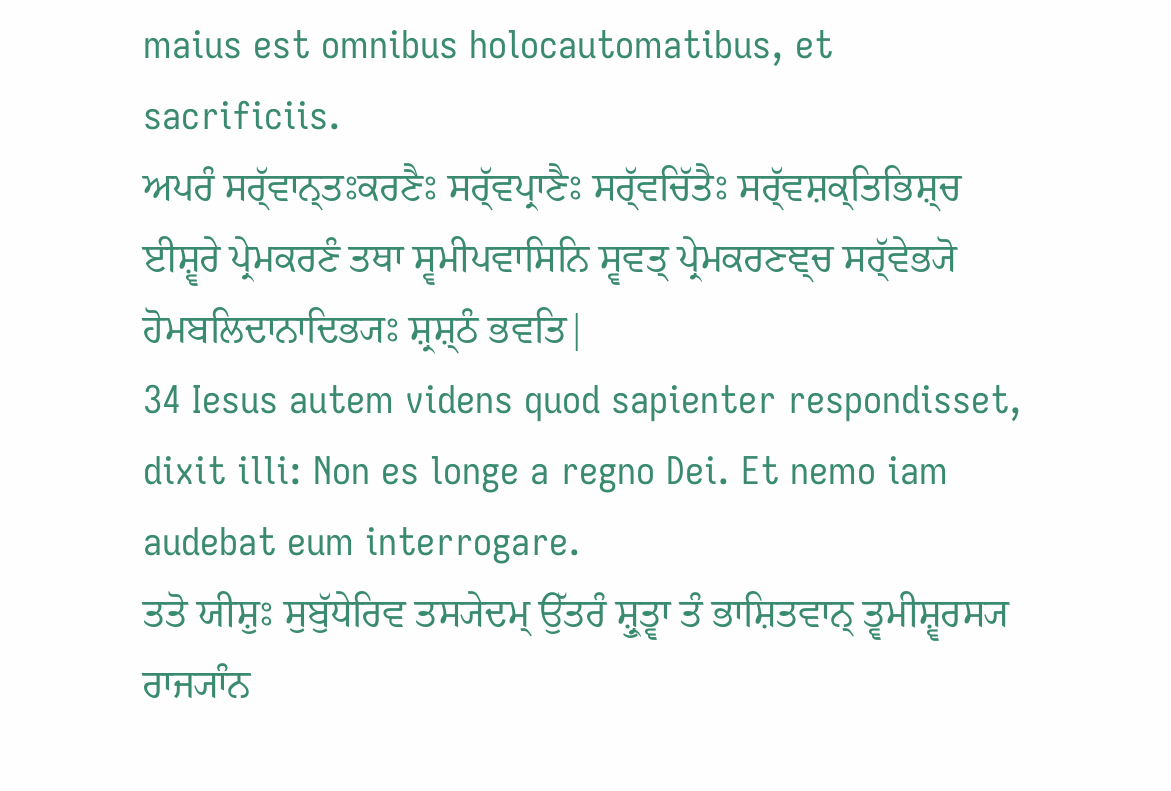maius est omnibus holocautomatibus, et sacrificiis.
ਅਪਰੰ ਸਰ੍ੱਵਾਨ੍ਤਃਕਰਣੈਃ ਸਰ੍ੱਵਪ੍ਰਾਣੈਃ ਸਰ੍ੱਵਚਿੱਤੈਃ ਸਰ੍ੱਵਸ਼ਕ੍ਤਿਭਿਸ਼੍ਚ ਈਸ਼੍ਵਰੇ ਪ੍ਰੇਮਕਰਣੰ ਤਥਾ ਸ੍ਵਮੀਪਵਾਸਿਨਿ ਸ੍ਵਵਤ੍ ਪ੍ਰੇਮਕਰਣਞ੍ਚ ਸਰ੍ੱਵੇਭ੍ਯੋ ਹੋਮਬਲਿਦਾਨਾਦਿਭ੍ਯਃ ਸ਼੍ਰਸ਼੍ਠੰ ਭਵਤਿ|
34 Iesus autem videns quod sapienter respondisset, dixit illi: Non es longe a regno Dei. Et nemo iam audebat eum interrogare.
ਤਤੋ ਯੀਸ਼ੁਃ ਸੁਬੁੱਧੇਰਿਵ ਤਸ੍ਯੇਦਮ੍ ਉੱਤਰੰ ਸ਼੍ਰੁਤ੍ਵਾ ਤੰ ਭਾਸ਼ਿਤਵਾਨ੍ ਤ੍ਵਮੀਸ਼੍ਵਰਸ੍ਯ ਰਾਜ੍ਯਾੰਨ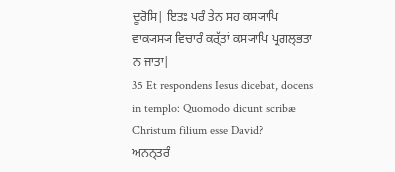ਦੂਰੋਸਿ| ਇਤਃ ਪਰੰ ਤੇਨ ਸਹ ਕਸ੍ਯਾਪਿ ਵਾਕ੍ਯਸ੍ਯ ਵਿਚਾਰੰ ਕਰ੍ੱਤਾਂ ਕਸ੍ਯਾਪਿ ਪ੍ਰਗਲ੍ਭਤਾ ਨ ਜਾਤਾ|
35 Et respondens Iesus dicebat, docens in templo: Quomodo dicunt scribæ Christum filium esse David?
ਅਨਨ੍ਤਰੰ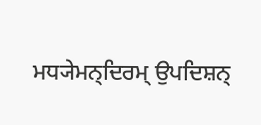ਮਧ੍ਯੇਮਨ੍ਦਿਰਮ੍ ਉਪਦਿਸ਼ਨ੍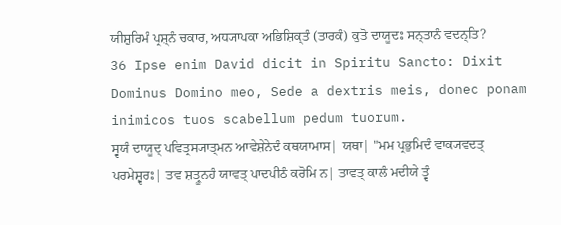ਯੀਸ਼ੁਰਿਮੰ ਪ੍ਰਸ਼੍ਨੰ ਚਕਾਰ, ਅਧ੍ਯਾਪਕਾ ਅਭਿਸ਼ਿਕ੍ਤੰ (ਤਾਰਕੰ) ਕੁਤੋ ਦਾਯੂਦਃ ਸਨ੍ਤਾਨੰ ਵਦਨ੍ਤਿ?
36 Ipse enim David dicit in Spiritu Sancto: Dixit Dominus Domino meo, Sede a dextris meis, donec ponam inimicos tuos scabellum pedum tuorum.
ਸ੍ਵਯੰ ਦਾਯੂਦ੍ ਪਵਿਤ੍ਰਸ੍ਯਾਤ੍ਮਨ ਆਵੇਸ਼ੇਨੇਦੰ ਕਥਯਾਮਾਸ| ਯਥਾ| "ਮਮ ਪ੍ਰਭੁਮਿਦੰ ਵਾਕ੍ਯਵਦਤ੍ ਪਰਮੇਸ਼੍ਵਰਃ| ਤਵ ਸ਼ਤ੍ਰੂਨਹੰ ਯਾਵਤ੍ ਪਾਦਪੀਠੰ ਕਰੋਮਿ ਨ| ਤਾਵਤ੍ ਕਾਲੰ ਮਦੀਯੇ ਤ੍ਵੰ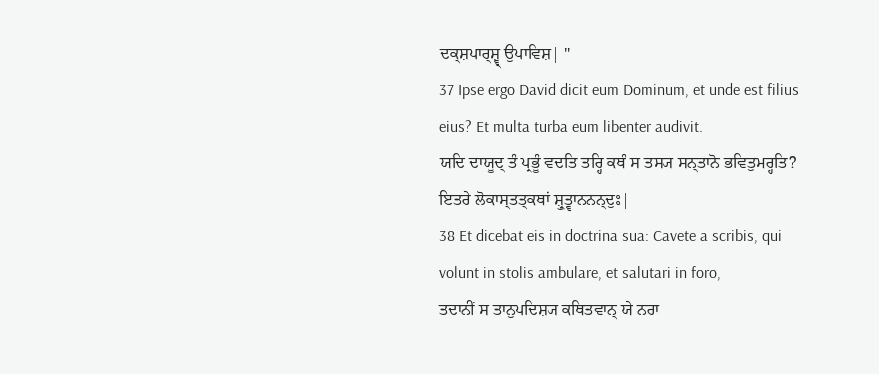ਦਕ੍ਸ਼ਪਾਰ੍ਸ਼੍ਵ੍ ਉਪਾਵਿਸ਼| "
37 Ipse ergo David dicit eum Dominum, et unde est filius eius? Et multa turba eum libenter audivit.
ਯਦਿ ਦਾਯੂਦ੍ ਤੰ ਪ੍ਰਭੂੰ ਵਦਤਿ ਤਰ੍ਹਿ ਕਥੰ ਸ ਤਸ੍ਯ ਸਨ੍ਤਾਨੋ ਭਵਿਤੁਮਰ੍ਹਤਿ? ਇਤਰੇ ਲੋਕਾਸ੍ਤਤ੍ਕਥਾਂ ਸ਼੍ਰੁਤ੍ਵਾਨਨਨ੍ਦੁਃ|
38 Et dicebat eis in doctrina sua: Cavete a scribis, qui volunt in stolis ambulare, et salutari in foro,
ਤਦਾਨੀਂ ਸ ਤਾਨੁਪਦਿਸ਼੍ਯ ਕਥਿਤਵਾਨ੍ ਯੇ ਨਰਾ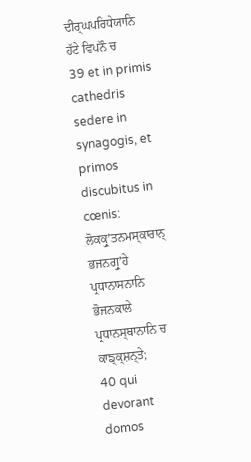ਦੀਰ੍ਘਪਰਿਧੇਯਾਨਿ ਹੱਟੇ ਵਿਪਨੌ ਚ
39 et in primis cathedris sedere in synagogis, et primos discubitus in cœnis:
ਲੋਕਕ੍ਰੁʼਤਨਮਸ੍ਕਾਰਾਨ੍ ਭਜਨਗ੍ਰੁʼਹੇ ਪ੍ਰਧਾਨਾਸਨਾਨਿ ਭੋਜਨਕਾਲੇ ਪ੍ਰਧਾਨਸ੍ਥਾਨਾਨਿ ਚ ਕਾਙ੍ਕ੍ਸ਼ਨ੍ਤੇ;
40 qui devorant domos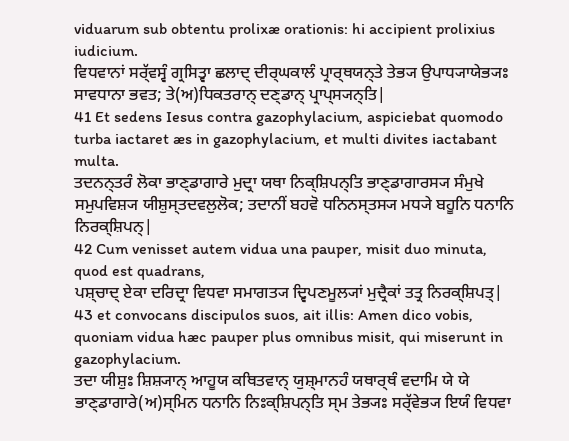viduarum sub obtentu prolixæ orationis: hi accipient prolixius iudicium.
ਵਿਧਵਾਨਾਂ ਸਰ੍ੱਵਸ੍ਵੰ ਗ੍ਰਸਿਤ੍ਵਾ ਛਲਾਦ੍ ਦੀਰ੍ਘਕਾਲੰ ਪ੍ਰਾਰ੍ਥਯਨ੍ਤੇ ਤੇਭ੍ਯ ਉਪਾਧ੍ਯਾਯੇਭ੍ਯਃ ਸਾਵਧਾਨਾ ਭਵਤ; ਤੇ(ਅ)ਧਿਕਤਰਾਨ੍ ਦਣ੍ਡਾਨ੍ ਪ੍ਰਾਪ੍ਸ੍ਯਨ੍ਤਿ|
41 Et sedens Iesus contra gazophylacium, aspiciebat quomodo turba iactaret æs in gazophylacium, et multi divites iactabant multa.
ਤਦਨਨ੍ਤਰੰ ਲੋਕਾ ਭਾਣ੍ਡਾਗਾਰੇ ਮੁਦ੍ਰਾ ਯਥਾ ਨਿਕ੍ਸ਼ਿਪਨ੍ਤਿ ਭਾਣ੍ਡਾਗਾਰਸ੍ਯ ਸੰਮੁਖੇ ਸਮੁਪਵਿਸ਼੍ਯ ਯੀਸ਼ੁਸ੍ਤਦਵਲੁਲੋਕ; ਤਦਾਨੀਂ ਬਹਵੋ ਧਨਿਨਸ੍ਤਸ੍ਯ ਮਧ੍ਯੇ ਬਹੂਨਿ ਧਨਾਨਿ ਨਿਰਕ੍ਸ਼ਿਪਨ੍|
42 Cum venisset autem vidua una pauper, misit duo minuta, quod est quadrans,
ਪਸ਼੍ਚਾਦ੍ ਏਕਾ ਦਰਿਦ੍ਰਾ ਵਿਧਵਾ ਸਮਾਗਤ੍ਯ ਦ੍ਵਿਪਣਮੂਲ੍ਯਾਂ ਮੁਦ੍ਰੈਕਾਂ ਤਤ੍ਰ ਨਿਰਕ੍ਸ਼ਿਪਤ੍|
43 et convocans discipulos suos, ait illis: Amen dico vobis, quoniam vidua hæc pauper plus omnibus misit, qui miserunt in gazophylacium.
ਤਦਾ ਯੀਸ਼ੁਃ ਸ਼ਿਸ਼੍ਯਾਨ੍ ਆਹੂਯ ਕਥਿਤਵਾਨ੍ ਯੁਸ਼੍ਮਾਨਹੰ ਯਥਾਰ੍ਥੰ ਵਦਾਮਿ ਯੇ ਯੇ ਭਾਣ੍ਡਾਗਾਰੇ(ਅ)ਸ੍ਮਿਨ ਧਨਾਨਿ ਨਿਃਕ੍ਸ਼ਿਪਨ੍ਤਿ ਸ੍ਮ ਤੇਭ੍ਯਃ ਸਰ੍ੱਵੇਭ੍ਯ ਇਯੰ ਵਿਧਵਾ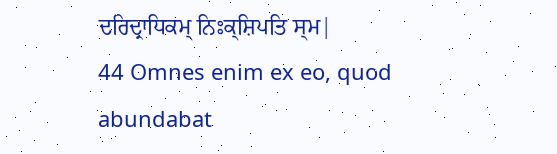ਦਰਿਦ੍ਰਾਧਿਕਮ੍ ਨਿਃਕ੍ਸ਼ਿਪਤਿ ਸ੍ਮ|
44 Omnes enim ex eo, quod abundabat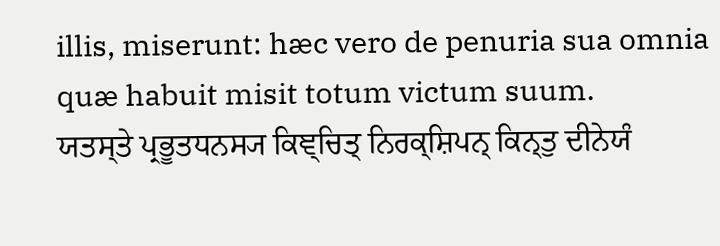illis, miserunt: hæc vero de penuria sua omnia quæ habuit misit totum victum suum.
ਯਤਸ੍ਤੇ ਪ੍ਰਭੂਤਧਨਸ੍ਯ ਕਿਞ੍ਚਿਤ੍ ਨਿਰਕ੍ਸ਼ਿਪਨ੍ ਕਿਨ੍ਤੁ ਦੀਨੇਯੰ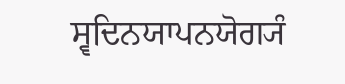ਸ੍ਵਦਿਨਯਾਪਨਯੋਗ੍ਯੰ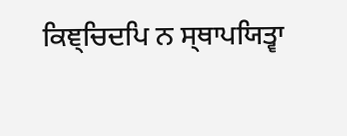ਕਿਞ੍ਚਿਦਪਿ ਨ ਸ੍ਥਾਪਯਿਤ੍ਵਾ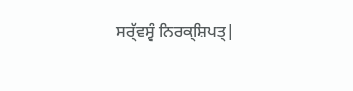ਸਰ੍ੱਵਸ੍ਵੰ ਨਿਰਕ੍ਸ਼ਿਪਤ੍|